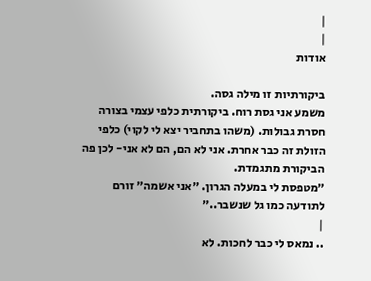|
|
אודות

ביקורתיות זו מילה גסה.
משמע אני גסת רוח. ביקורתית כלפי עצמי בצורה חסרת גבולות. (משהו בתחביר יצא לי לקוי) כלפי הזולת זה כבר אחרת. אני לא הם, הם לא אני- לכן פה הביקורת מתגמדת.
״מטפסת לי במעלה הגרון. ״אני אשמה״ זורם לתודעה כמו גל שנשבר..״
|
.. נמאס לי כבר לחכות. לא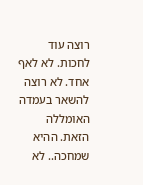רוצה עוד לחכות. לא לאף אחד. לא רוצה להשאר בעמדה האומללה הזאת. ההיא שמחכה.. לא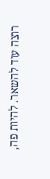רוצה עוד להשאר. להיות פה,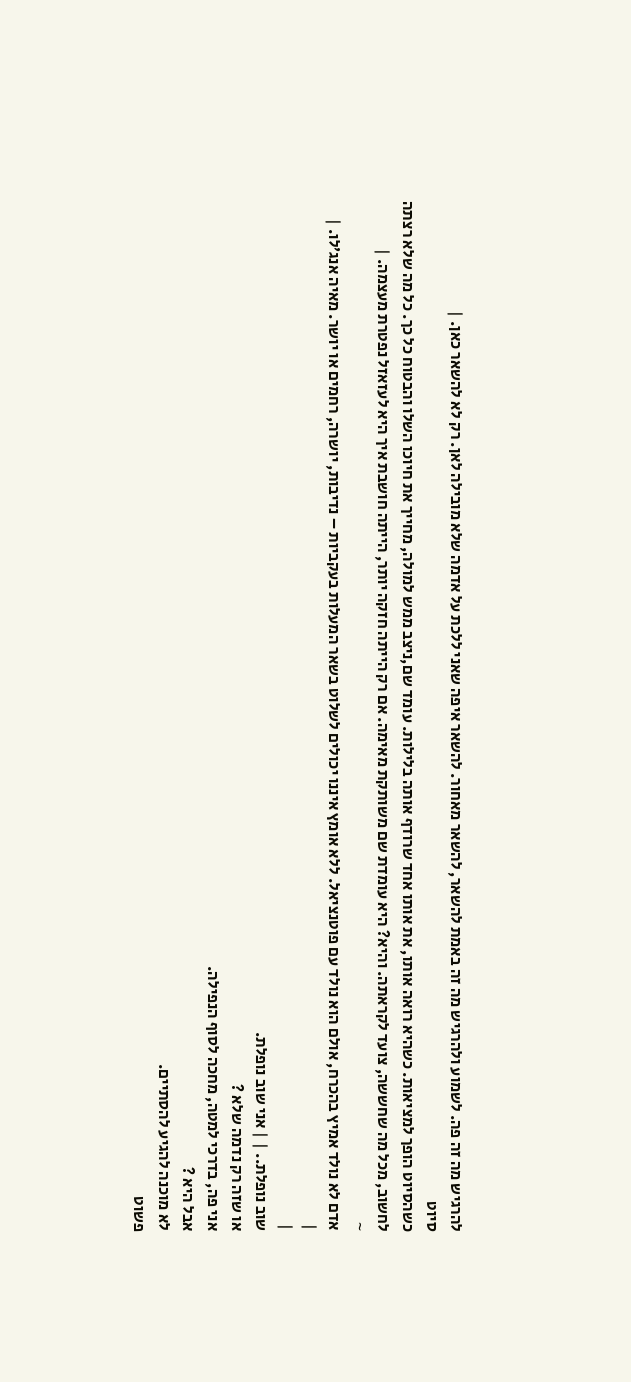להרגיש מה זה פה. לשמוע ולהרגיש מה זה באמת להשאר, להשאר מאחור. להשאר איפה שאני ללכת על אדמה שלא מובילה לאן. רק לא להשאר כאן. |
סיוט
כשהסיוט הופך למציאות. כשהיא רואה אותו, את אותו אחד שרודף אותה בלילות. עומד שם,ניצב ממש למולה, מחייך את חיוכו השלו והבטוח כל כך. כל מה שלא רצתה לחשוב, מכל מה שחששה, צועד לקראתה. והיא? היא עומדת שם משותקת מאימה. אם רק הייתה חזקה יותר, הייתה חושבת איך היא לעזאזל נפטרת מעצמה. |
~
אדם לא נולד אמיץ בהכרח, אולם הוא נולד עם פוטנציאל. ללא אומץ איננו יכולים לשלוט בשאר המעלות בעקביות – נדיבות, יושרה, רחמים או יושר. מאיה אנג׳לו. |
|
|
שוב נופלת.. | | אני שוב נופלת.
או שזה רק נדמה שלא ?
אני פה, בדרכי למטה, מחכה לסוף הנפילה.
אבל היא ?
לא מוכנה להגיע להסתיים.
פשוט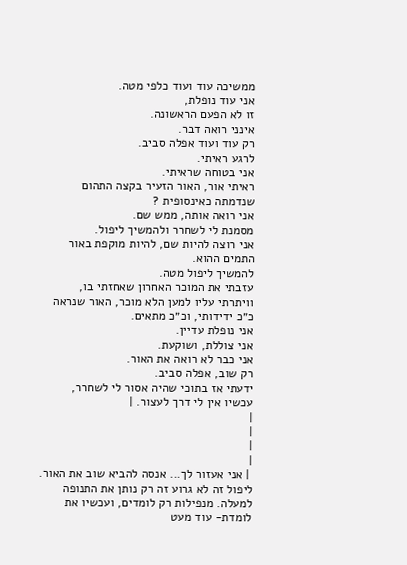ממשיכה עוד ועוד כלפי מטה.
אני עוד נופלת,
זו לא הפעם הראשונה.
אינני רואה דבר.
רק עוד ועוד אפלה סביב.
לרגע ראיתי.
אני בטוחה שראיתי.
ראיתי אור, האור הזעיר בקצה התהום שנדמתה כאינסופית ?
אני רואה אותה, ממש שם.
מסמנת לי לשחרר ולהמשיך ליפול.
אני רוצה להיות שם, להיות מוקפת באור התמים ההוא.
להמשיך ליפול מטה.
עזבתי את המוכר האחרון שאחזתי בו,
וויתרתי עליו למען הלא מוכר, האור שנראה כ״כ ידידותי, וכ״כ מתאים.
אני נופלת עדיין.
אני צוללת, ושוקעת.
אני כבר לא רואה את האור.
רק שוב, אפלה סביב.
ידעתי אז בתוכי שהיה אסור לי לשחרר,
עכשיו אין לי דרך לעצור. |
|
|
|
|
 | אני אעזור לך... אנסה להביא שוב את האור. ליפול זה לא גרוע זה רק נותן את התנופה למעלה. מנפילות רק לומדים, ועכשיו את לומדת- עוד מעט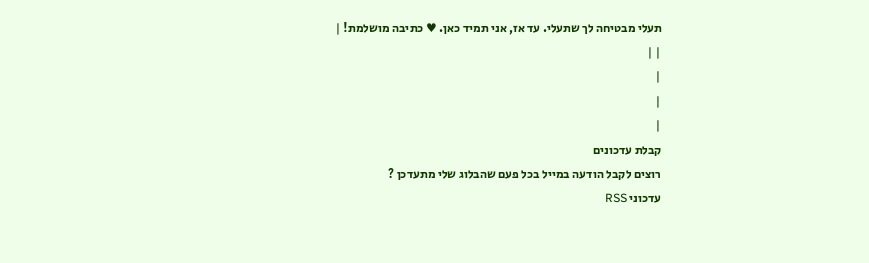תעלי מבטיחה לך שתעלי. עד אז, אני תמיד כאן. ♥ כתיבה מושלמת! |
| |
|
|
|
קבלת עדכונים
רוצים לקבל הודעה במייל בכל פעם שהבלוג שלי מתעדכן ?
עדכוני RSS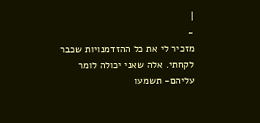|
-
מזכיר לי את כל ההזדמנויות שכבר לקחתי. אלה שאני יכולה לומר עליהם- תשמעו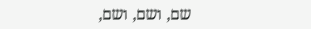שם, ושם, ושם,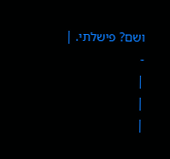ושם? פישלתי. |
-
|
|
|